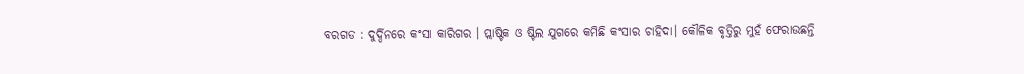ବରଗଡ : ଦୁର୍ଦ୍ଦିନରେ କଂସା କାରିଗର । ପ୍ଲାଷ୍ଟିକ ଓ ଷ୍ଟିଲ ଯୁଗରେ କମିଛି କଂସାର ଚାହିଦା। କୌଳିକ ବୃତ୍ତିରୁ ମୁହଁ ଫେରାଉଛନ୍ତି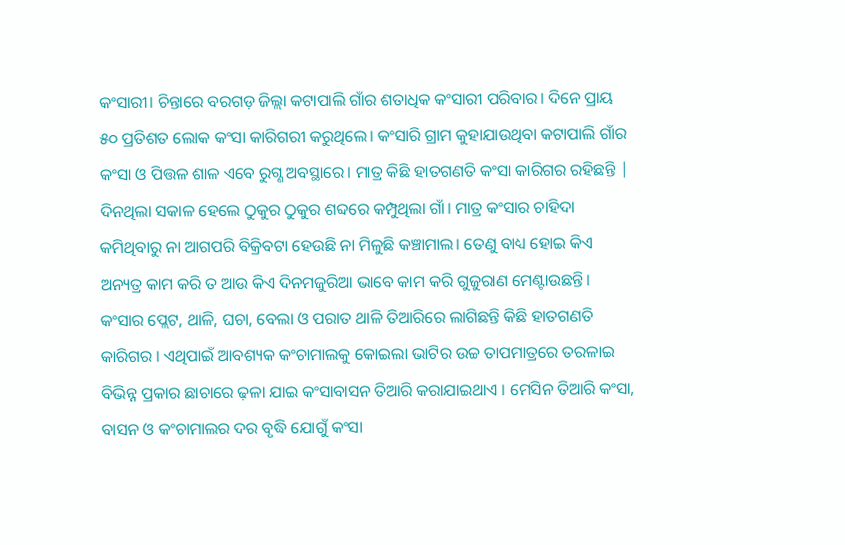କଂସାରୀ। ଚିନ୍ତାରେ ବରଗଡ଼ ଜିଲ୍ଲା କଟାପାଲି ଗାଁର ଶତାଧିକ କଂସାରୀ ପରିବାର। ଦିନେ ପ୍ରାୟ ୫୦ ପ୍ରତିଶତ ଲୋକ କଂସା କାରିଗରୀ କରୁଥିଲେ। କଂସାରି ଗ୍ରାମ କୁହାଯାଉଥିବା କଟାପାଲି ଗାଁର କଂସା ଓ ପିତ୍ତଳ ଶାଳ ଏବେ ରୁଗ୍ଣ ଅବସ୍ଥାରେ। ମାତ୍ର କିଛି ହାତଗଣତି କଂସା କାରିଗର ରହିଛନ୍ତି | ଦିନଥିଲା ସକାଳ ହେଲେ ଠୁକୁର ଠୁକୁର ଶବ୍ଦରେ କମ୍ପୁଥିଲା ଗାଁ। ମାତ୍ର କଂସାର ଚାହିଦା କମିଥିବାରୁ ନା ଆଗପରି ବିକ୍ରିବଟା ହେଉଛି ନା ମିଳୁଛି କଞ୍ଚାମାଲ। ତେଣୁ ବାଧ୍ୟ ହୋଇ କିଏ ଅନ୍ୟତ୍ର କାମ କରି ତ ଆଉ କିଏ ଦିନମଜୁରିଆ ଭାବେ କାମ କରି ଗୁଜୁରାଣ ମେଣ୍ଟାଉଛନ୍ତି।
କଂସାର ପ୍ଲେଟ, ଥାଳି, ଘଚା, ବେଲା ଓ ପରାତ ଥାଳି ତିଆରିରେ ଲାଗିଛନ୍ତି କିଛି ହାତଗଣତି କାରିଗର । ଏଥିପାଇଁ ଆବଶ୍ୟକ କଂଚାମାଲକୁ କୋଇଲା ଭାଟିର ଉଚ୍ଚ ତାପମାତ୍ରରେ ତରଳାଇ ବିଭିନ୍ନ ପ୍ରକାର ଛାଚାରେ ଢ଼ଳା ଯାଇ କଂସାବାସନ ତିଆରି କରାଯାଇଥାଏ । ମେସିନ ତିଆରି କଂସା, ବାସନ ଓ କଂଚାମାଲର ଦର ବୃଦ୍ଧି ଯୋଗୁଁ କଂସା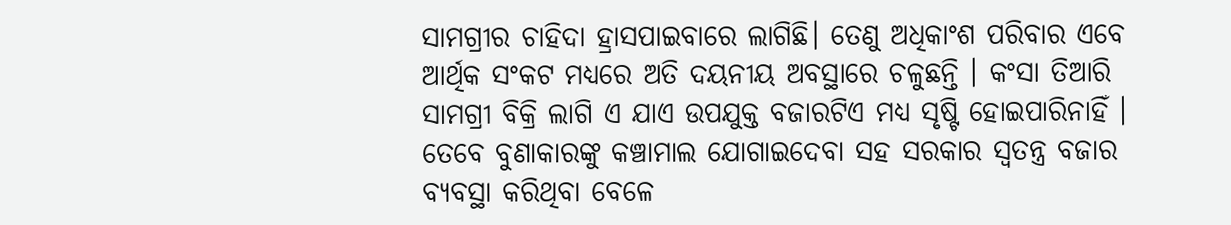ସାମଗ୍ରୀର ଚାହିଦା ହ୍ରାସପାଇବାରେ ଲାଗିଛି। ତେଣୁ ଅଧିକାଂଶ ପରିବାର ଏବେ ଆର୍ଥିକ ସଂକଟ ମଧ୍ୟରେ ଅତି ଦୟନୀୟ ଅବସ୍ଥାରେ ଚଳୁଛନ୍ତି । କଂସା ତିଆରି ସାମଗ୍ରୀ ବିକ୍ରି ଲାଗି ଏ ଯାଏ ଉପଯୁକ୍ତ ବଜାରଟିଏ ମଧ୍ୟ ସୃଷ୍ଟି ହୋଇପାରିନାହିଁ । ତେବେ ବୁଣାକାରଙ୍କୁ କଞ୍ଚାମାଲ ଯୋଗାଇଦେବା ସହ ସରକାର ସ୍ଵତନ୍ତ୍ର ବଜାର ବ୍ୟବସ୍ଥା କରିଥିବା ବେଳେ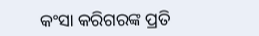କଂସା କରିଗରଙ୍କ ପ୍ରତି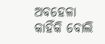ଅବହେଳା କାହିଁକି ବୋଲି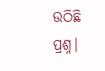ଉଠିଛି ପ୍ରଶ୍ନ।